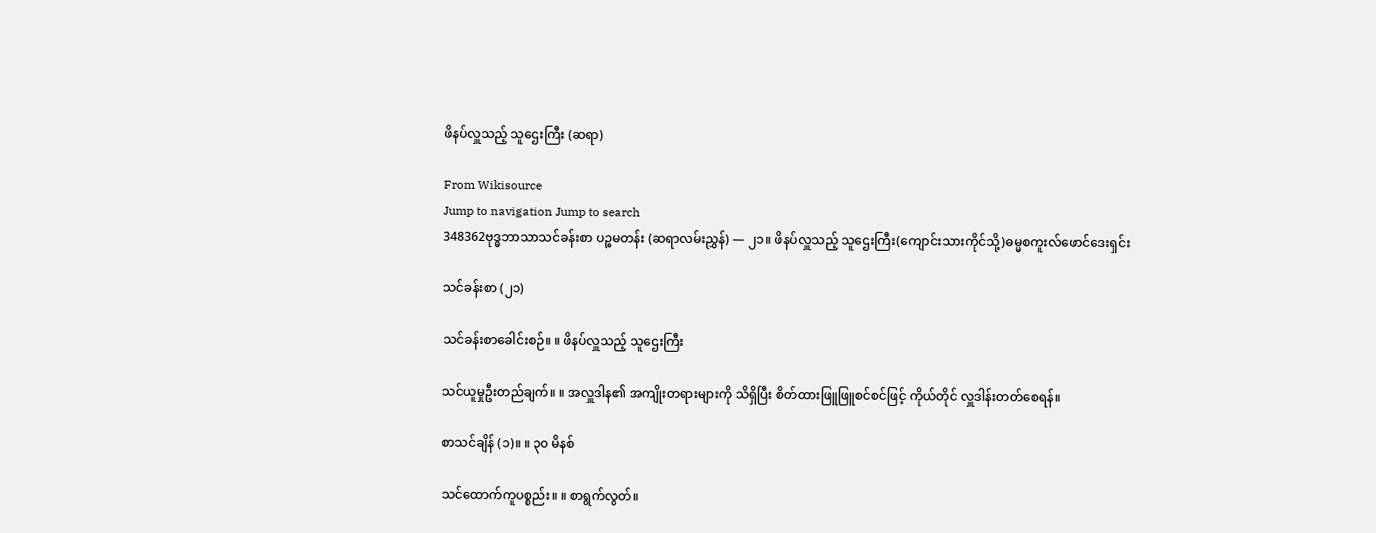ဖိနပ်လှူသည့် သူဌေးကြီး (ဆရာ)

From Wikisource
Jump to navigation Jump to search
348362ဗုဒ္ဓဘာသာသင်ခန်းစာ ပဉ္စမတန်း (ဆရာလမ်းညွှန်) — ၂၁။ ဖိနပ်လှူသည့် သူဌေးကြီး(ကျောင်းသားကိုင်သို့)ဓမ္မစကူးလ်ဖောင်ဒေးရှင်း

သင်ခန်းစာ (၂၁)

သင်ခန်းစာခေါင်းစဉ်။ ။ ဖိနပ်လှူသည့် သူဌေးကြီး

သင်ယူမှုဦးတည်ချက်။ ။ အလှူဒါန၏ အကျိုးတရားများကို သိရှိပြီး စိတ်ထားဖြူဖြူစင်စင်ဖြင့် ကိုယ်တိုင် လှူဒါန်းတတ်စေရန်။

စာသင်ချိန် (၁)။ ။ ၃၀ မိနစ်

သင်ထောက်ကူပစ္စည်း။ ။ စာရွက်လွတ်။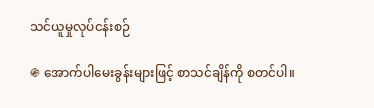သင်ယူမှုလုပ်ငန်းစဉ်

֍ အောက်ပါမေးခွန်းများဖြင့် စာသင်ချိန်ကို စတင်ပါ။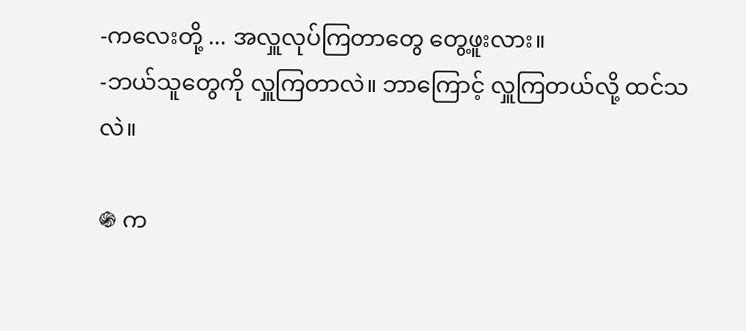-ကလေးတို့ ... အလှူလုပ်ကြတာတွေ တွေ့ဖူးလား။
-ဘယ်သူတွေကို လှူကြတာလဲ။ ဘာကြောင့် လှူကြတယ်လို့ ထင်သလဲ။

֍ က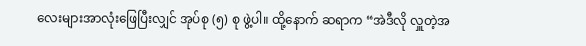လေးများအာလုံးဖြေပြီးလျှင် အုပ်စု (၅) စု ဖွဲ့ပါ။ ထို့နောက် ဆရာက “အဲဒီလို လှူတဲ့အ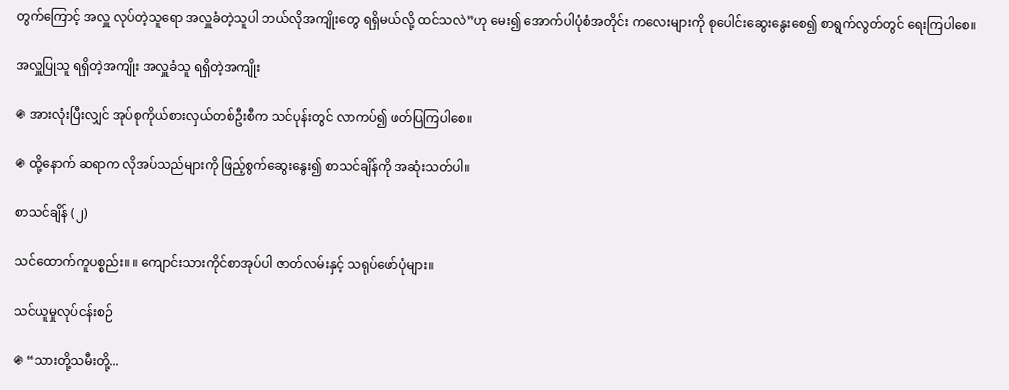တွက်ကြောင့် အလှူ လုပ်တဲ့သူရော အလှူခံတဲ့သူပါ ဘယ်လိုအကျိုးတွေ ရရှိမယ်လို့ ထင်သလဲ”ဟု မေး၍ အောက်ပါပုံစံအတိုင်း ကလေးများကို စုပေါင်းဆွေးနွေးစေ၍ စာရွက်လွတ်တွင် ရေးကြပါစေ။

အလှူပြုသူ ရရှိတဲ့အကျိုး အလှူခံသူ ရရှိတဲ့အကျိုး

֍ အားလုံးပြီးလျှင် အုပ်စုကိုယ်စားလှယ်တစ်ဦးစီက သင်ပုန်းတွင် လာကပ်၍ ဖတ်ပြကြပါစေ။

֍ ထို့နောက် ဆရာက လိုအပ်သည်များကို ဖြည့်စွက်ဆွေးနွေး၍ စာသင်ချိန်ကို အဆုံးသတ်ပါ။

စာသင်ချိန် (၂)

သင်ထောက်ကူပစ္စည်း။ ။ ကျောင်းသားကိုင်စာအုပ်ပါ ဇာတ်လမ်းနှင့် သရုပ်ဖော်ပုံများ။

သင်ယူမှုလုပ်ငန်းစဉ်

֍ “သားတို့သမီးတို့...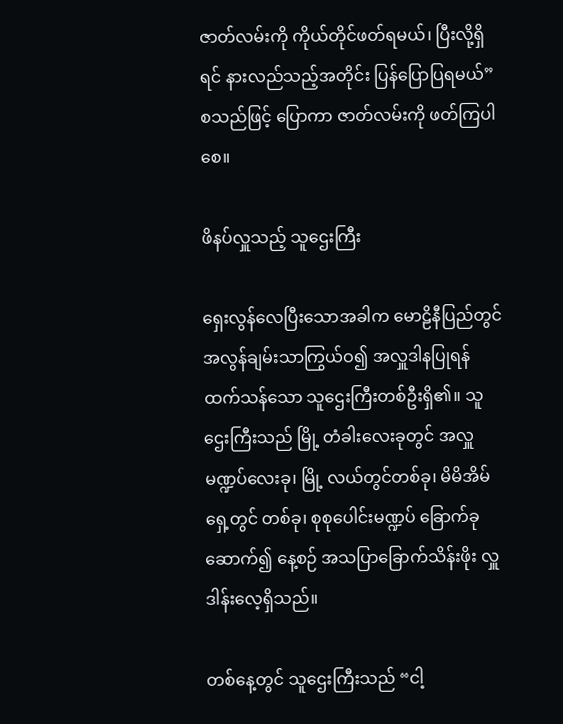ဇာတ်လမ်းကို ကိုယ်တိုင်ဖတ်ရမယ်၊ ပြီးလို့ရှိရင် နားလည်သည့်အတိုင်း ပြန်ပြောပြရမယ်” စသည်ဖြင့် ပြောကာ ဇာတ်လမ်းကို ဖတ်ကြပါစေ။

ဖိနပ်လှူသည့် သူဌေးကြီး

ရှေးလွန်လေပြီးသောအခါက မောဠိနီပြည်တွင် အလွန်ချမ်းသာကြွယ်ဝ၍ အလှူဒါနပြုရန် ထက်သန်သော သူဌေးကြီးတစ်ဦးရှိ၏။ သူဌေးကြီးသည် မြို့ တံခါးလေးခုတွင် အလှူမဏ္ဍပ်လေးခု၊ မြို့ လယ်တွင်တစ်ခု၊ မိမိအိမ်ရှေ့တွင် တစ်ခု၊ စုစုပေါင်းမဏ္ဍပ် ခြောက်ခုဆောက်၍ နေ့စဉ် အသပြာခြောက်သိန်းဖိုး လှူဒါန်းလေ့ရှိသည်။

တစ်နေ့တွင် သူဌေးကြီးသည် “ငါ့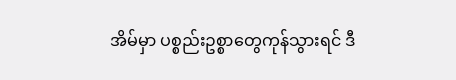အိမ်မှာ ပစ္စည်းဥစ္စာတွေကုန်သွားရင် ဒီ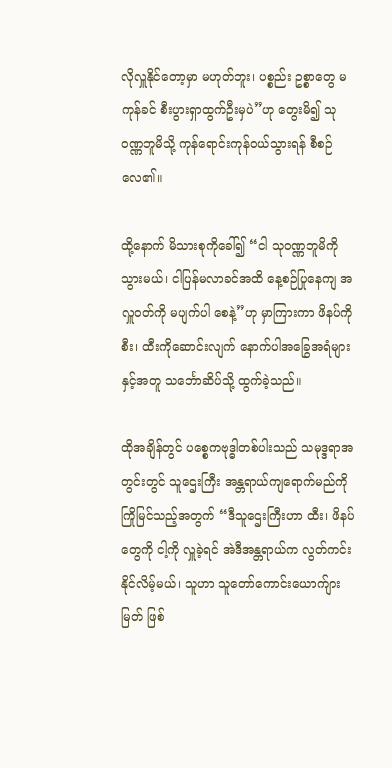လိုလှူနိုင်တော့မှာ မဟုတ်ဘူး၊ ပစ္စည်း ဥစ္စာတွေ မကုန်ခင် စီးပွားရှာထွက်ဦးမှပဲ”ဟု တွေးမိ၍ သုဝဏ္ဏဘူမိသို့ ကုန်ရောင်းကုန်ဝယ်သွားရန် စီစဉ်လေ၏။

ထို့နောက် မိသားစုကိုခေါ်၍ “ငါ သုဝဏ္ဏဘူမိကိုသွားမယ်၊ ငါပြန်မလာခင်အထိ နေ့စဉ်ပြုနေကျ အလှူဝတ်ကို မပျက်ပါ စေနဲ့”ဟု မှာကြားကာ ဖိနပ်ကိုစီး၊ ထီးကိုဆောင်းလျက် နောက်ပါအခြွေအရံများနှင့်အတူ သင်္ဘောဆိပ်သို့ ထွက်ခဲ့သည်။

ထိုအချိန်တွင် ပစ္စေကဗုဒ္ဓါတစ်ပါးသည် သမုဒ္ဒရာအတွင်းတွင် သူဌေးကြီး အန္တရာယ်ကျရောက်မည်ကို ကြိုမြင်သည့်အတွက် “ဒီသူဌေးကြီးဟာ ထီး၊ ဖိနပ်တွေကို ငါ့ကို လှူခဲ့ရင် အဲဒီအန္တရာယ်က လွတ်ကင်းနိုင်လိမ့်မယ်၊ သူဟာ သူတော်ကောင်းယောက်ျားမြတ် ဖြစ်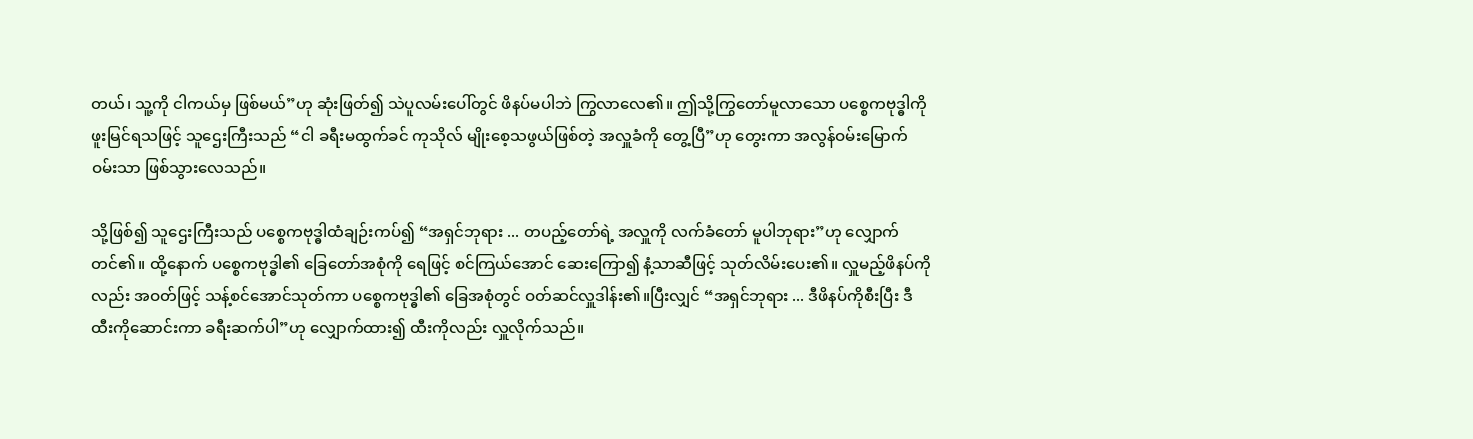တယ်၊ သူ့ကို ငါကယ်မှ ဖြစ်မယ်”ဟု ဆုံးဖြတ်၍ သဲပူလမ်းပေါ်တွင် ဖိနပ်မပါဘဲ ကြွလာလေ၏။ ဤသို့ကြွတော်မူလာသော ပစ္စေကဗုဒ္ဓါကို ဖူးမြင်ရသဖြင့် သူဌေးကြီးသည် “ငါ ခရီးမထွက်ခင် ကုသိုလ် မျိုးစေ့သဖွယ်ဖြစ်တဲ့ အလှူခံကို တွေ့ပြီ”ဟု တွေးကာ အလွန်ဝမ်းမြောက်ဝမ်းသာ ဖြစ်သွားလေသည်။

သို့ဖြစ်၍ သူဌေးကြီးသည် ပစ္စေကဗုဒ္ဓါထံချဉ်းကပ်၍ “အရှင်ဘုရား ... တပည့်တော်ရဲ့ အလှူကို လက်ခံတော် မူပါဘုရား”ဟု လျှောက်တင်၏။ ထို့နောက် ပစ္စေကဗုဒ္ဓါ၏ ခြေတော်အစုံကို ရေဖြင့် စင်ကြယ်အောင် ဆေးကြော၍ နံ့သာဆီဖြင့် သုတ်လိမ်းပေး၏။ လှူမည့်ဖိနပ်ကိုလည်း အဝတ်ဖြင့် သန့်စင်အောင်သုတ်ကာ ပစ္စေကဗုဒ္ဓါ၏ ခြေအစုံတွင် ဝတ်ဆင်လှူဒါန်း၏။ပြီးလျှင် “အရှင်ဘုရား ... ဒီဖိနပ်ကိုစီးပြီး ဒီထီးကိုဆောင်းကာ ခရီးဆက်ပါ”ဟု လျှောက်ထား၍ ထီးကိုလည်း လှူလိုက်သည်။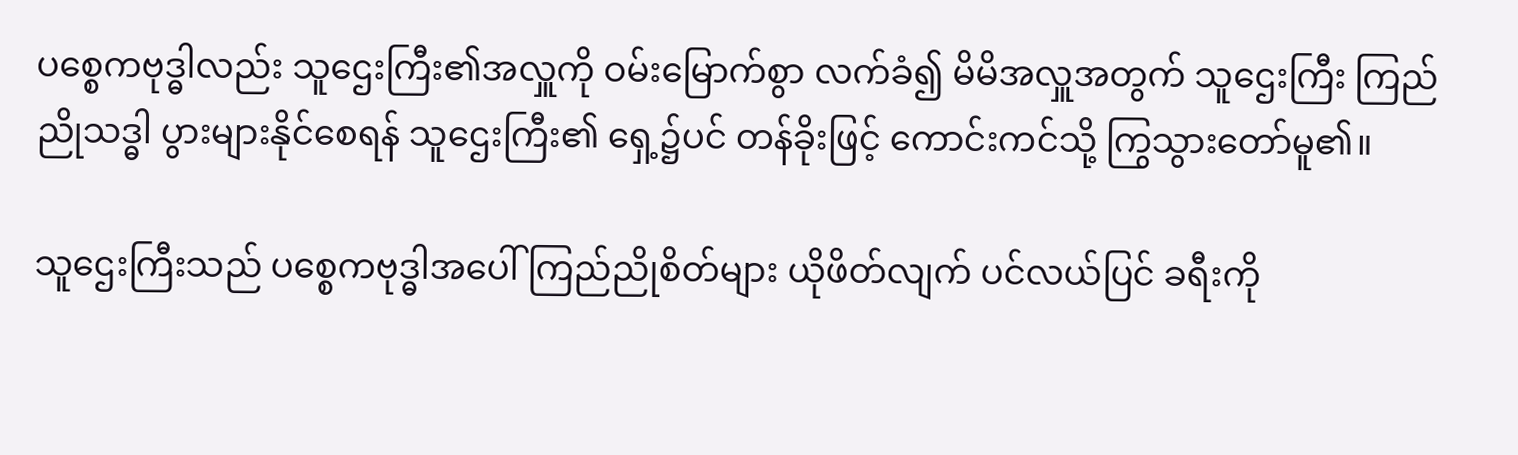ပစ္စေကဗုဒ္ဓါလည်း သူဌေးကြီး၏အလှူကို ဝမ်းမြောက်စွာ လက်ခံ၍ မိမိအလှူအတွက် သူဌေးကြီး ကြည်ညိုသဒ္ဓါ ပွားများနိုင်စေရန် သူဌေးကြီး၏ ရှေ့၌ပင် တန်ခိုးဖြင့် ကောင်းကင်သို့ ကြွသွားတော်မူ၏။

သူဌေးကြီးသည် ပစ္စေကဗုဒ္ဓါအပေါ် ကြည်ညိုစိတ်များ ယိုဖိတ်လျက် ပင်လယ်ပြင် ခရီးကို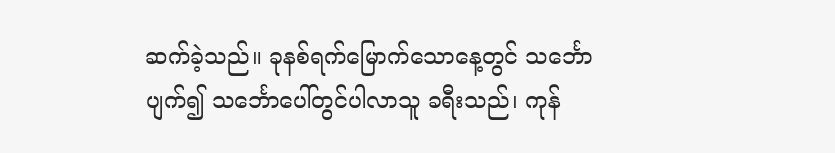ဆက်ခဲ့သည်။ ခုနစ်ရက်မြောက်သောနေ့တွင် သင်္ဘောပျက်၍ သင်္ဘောပေါ်တွင်ပါလာသူ ခရီးသည်၊ ကုန်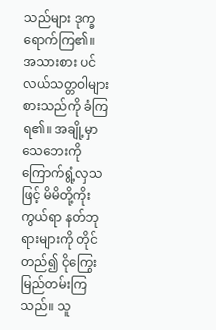သည်များ ဒုက္ခရောက်ကြ၏။ အသားစား ပင်လယ်သတ္တဝါများ စားသည်ကို ခံကြရ၏။ အချို့မှာ သေဘေးကို ကြောက်ရွံ့လှသဖြင့် မိမိတို့ကိုးကွယ်ရာ နတ်ဘုရားများကို တိုင်တည်၍ ငိုကြွေးမြည်တမ်းကြသည်။ သူ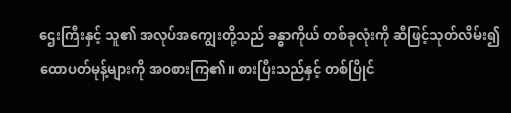ဌေးကြီးနှင့် သူ၏ အလုပ်အကျွေးတို့သည် ခန္ဓာကိုယ် တစ်ခုလုံးကို ဆီဖြင့်သုတ်လိမ်း၍ ထောပတ်မုန့်များကို အဝစားကြ၏။ စားပြီးသည်နှင့် တစ်ပြိုင်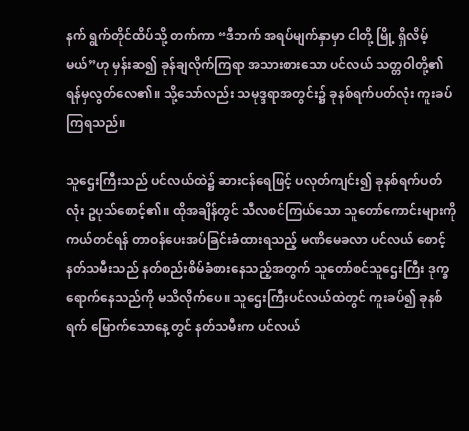နက် ရွက်တိုင်ထိပ်သို့ တက်ကာ “ဒီဘက် အရပ်မျက်နှာမှာ ငါတို့ မြို့ ရှိလိမ့်မယ်”ဟု မှန်းဆ၍ ခုန်ချလိုက်ကြရာ အသားစားသော ပင်လယ် သတ္တဝါတို့၏ ရန်မှလွတ်လေ၏။ သို့သော်လည်း သမုဒ္ဒရာအတွင်း၌ ခုနစ်ရက်ပတ်လုံး ကူးခပ်ကြရသည်။

သူဌေးကြီးသည် ပင်လယ်ထဲ၌ ဆားငန်ရေဖြင့် ပလုတ်ကျင်း၍ ခုနစ်ရက်ပတ်လုံး ဥပုသ်စောင့်၏။ ထိုအချိန်တွင် သီလစင်ကြယ်သော သူတော်ကောင်းများကို ကယ်တင်ရန် တာဝန်ပေးအပ်ခြင်းခံထားရသည့် မဏိမေခလာ ပင်လယ် စောင့်နတ်သမီးသည် နတ်စည်းစိမ်ခံစားနေသည့်အတွက် သူတော်စင်သူဌေးကြီး ဒုက္ခရောက်နေသည်ကို မသိလိုက်ပေ။ သူဌေးကြီးပင်လယ်ထဲတွင် ကူးခပ်၍ ခုနစ်ရက် မြောက်သောနေ့တွင် နတ်သမီးက ပင်လယ်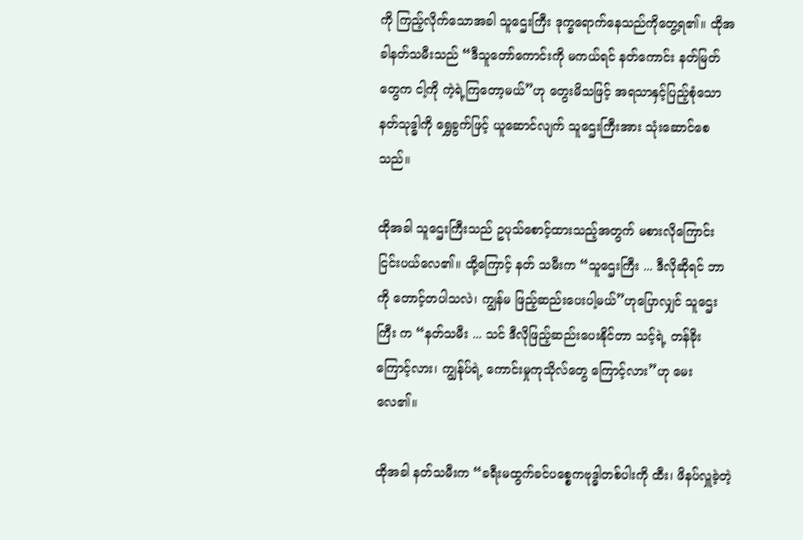ကို ကြည့်လိုက်သောအခါ သူဌေးကြီး ဒုက္ခရောက်နေသည်ကိုတွေ့ရ၏။ ထိုအခါနတ်သမီးသည် “ဒီသူတော်ကောင်းကို မကယ်ရင် နတ်ကောင်း နတ်မြတ်တွေက ငါ့ကို ကဲ့ရဲ့ကြတော့မယ်”ဟု တွေးမိသဖြင့် အရသာနှင့်ပြည့်စုံသော နတ်သုဒ္ဓါကို ရွှေခွက်ဖြင့် ယူဆောင်လျက် သူဌေးကြီးအား သုံးဆောင်စေသည်။

ထိုအခါ သူဌေးကြီးသည် ဥပုသ်စောင့်ထားသည့်အတွက် မစားလိုကြောင်း ငြင်းပယ်လေ၏။ ထို့ကြောင့် နတ် သမီးက “သူဌေးကြီး ... ဒီလိုဆိုရင် ဘာကို တောင့်တပါသလဲ၊ ကျွန်မ ဖြည့်ဆည်းပေးပါ့မယ်”ဟုပြောလျှင် သူဌေးကြီး က “နတ်သမီး ... သင် ဒီလိုဖြည့်ဆည်းပေးနိုင်တာ သင့်ရဲ့ တန်ခိုးကြောင့်လား၊ ကျွန်ုပ်ရဲ့ ကောင်းမှုကုသိုလ်တွေ ကြောင့်လား”ဟု မေးလေ၏။

ထိုအခါ နတ်သမီးက “ခရီးမထွက်ခင်ပစ္စေကဗုဒ္ဓါတစ်ပါးကို ထီး၊ ဖိနပ်လှူခဲ့တဲ့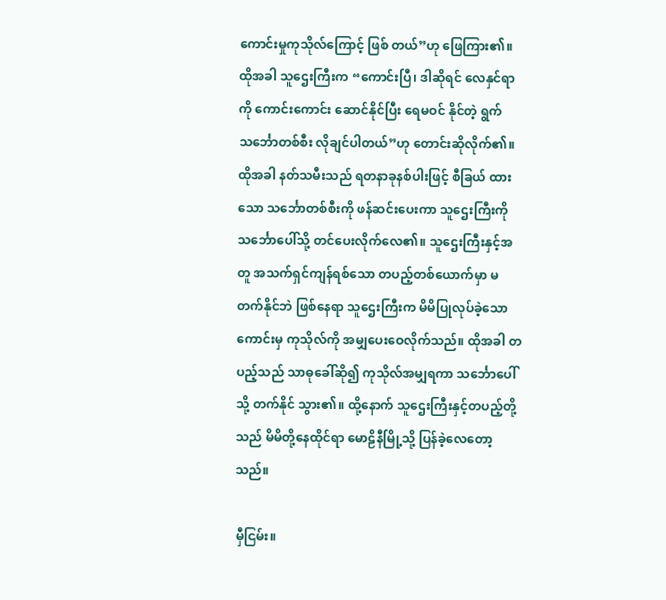ကောင်းမှုကုသိုလ်ကြောင့် ဖြစ် တယ်”ဟု ဖြေကြား၏။ ထိုအခါ သူဌေးကြီးက “ကောင်းပြီ၊ ဒါဆိုရင် လေနှင်ရာကို ကောင်းကောင်း ဆောင်နိုင်ပြီး ရေမဝင် နိုင်တဲ့ ရွက်သင်္ဘောတစ်စီး လိုချင်ပါတယ်”ဟု တောင်းဆိုလိုက်၏။ ထိုအခါ နတ်သမီးသည် ရတနာခုနစ်ပါးဖြင့် စီခြယ် ထားသော သင်္ဘောတစ်စီးကို ဖန်ဆင်းပေးကာ သူဌေးကြီးကို သင်္ဘောပေါ်သို့ တင်ပေးလိုက်လေ၏။ သူဌေးကြီးနှင့်အတူ အသက်ရှင်ကျန်ရစ်သော တပည့်တစ်ယောက်မှာ မတက်နိုင်ဘဲ ဖြစ်နေရာ သူဌေးကြီးက မိမိပြုလုပ်ခဲ့သော ကောင်းမှ ကုသိုလ်ကို အမျှပေးဝေလိုက်သည်။ ထိုအခါ တပည့်သည် သာဓုခေါ်ဆို၍ ကုသိုလ်အမျှရကာ သင်္ဘောပေါ်သို့ တက်နိုင် သွား၏။ ထို့နောက် သူဌေးကြီးနှင့်တပည့်တို့သည် မိမိတို့နေထိုင်ရာ မောဠိနီမြို့သို့ ပြန်ခဲ့လေတော့သည်။

မှီငြမ်း။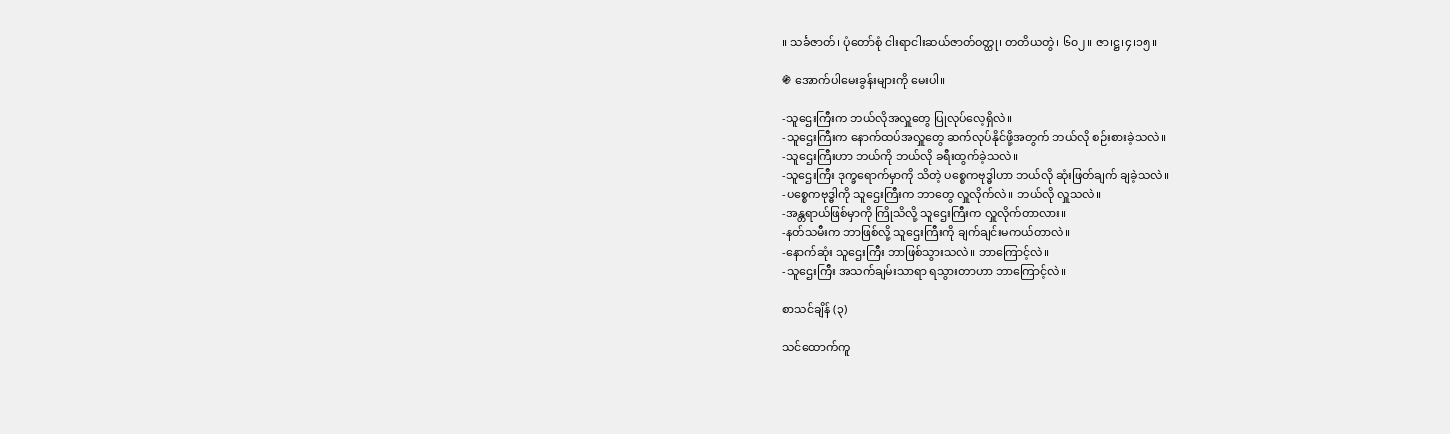။ သင်္ခဇာတ်၊ ပုံတော်စုံ ငါးရာငါးဆယ်ဇာတ်ဝတ္ထု၊ တတိယတွဲ၊ ၆၀၂။ ဇာ၊ဋ္ဌ၊၄၊၁၅။

֍ အောက်ပါမေးခွန်းများကို မေးပါ။

-သူဌေးကြီးက ဘယ်လိုအလှူတွေ ပြုလုပ်လေ့ရှိလဲ။
-သူဌေးကြီးက နောက်ထပ်အလှူတွေ ဆက်လုပ်နိုင်ဖို့အတွက် ဘယ်လို စဉ်းစားခဲ့သလဲ။
-သူဌေးကြီးဟာ ဘယ်ကို ဘယ်လို ခရီးထွက်ခဲ့သလဲ။
-သူဌေးကြီး ဒုက္ခရောက်မှာကို သိတဲ့ ပစ္စေကဗုဒ္ဓါဟာ ဘယ်လို ဆုံးဖြတ်ချက် ချခဲ့သလဲ။
-ပစ္စေကဗုဒ္ဓါကို သူဌေးကြီးက ဘာတွေ လှူလိုက်လဲ။ ဘယ်လို လှူသလဲ။
-အန္တရာယ်ဖြစ်မှာကို ကြိုသိလို့ သူဌေးကြီးက လှူလိုက်တာလား။
-နတ်သမီးက ဘာဖြစ်လို့ သူဌေးကြီးကို ချက်ချင်းမကယ်တာလဲ။
-နောက်ဆုံး သူဌေးကြီး ဘာဖြစ်သွားသလဲ။ ဘာကြောင့်လဲ။
-သူဌေးကြီး အသက်ချမ်းသာရာ ရသွားတာဟာ ဘာကြောင့်လဲ။

စာသင်ချိန် (၃)

သင်ထောက်ကူ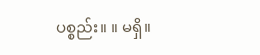ပစ္စည်း။ ။ မရှိ။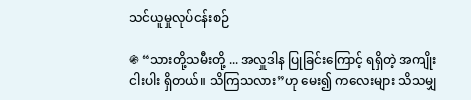သင်ယူမှုလုပ်ငန်းစဉ်

֍ “သားတို့သမီးတို့ ... အလှူဒါန ပြုခြင်းကြောင့် ရရှိတဲ့ အကျိုးငါးပါး ရှိတယ်။ သိကြသလား”ဟု မေး၍ ကလေးများ သိသမျှ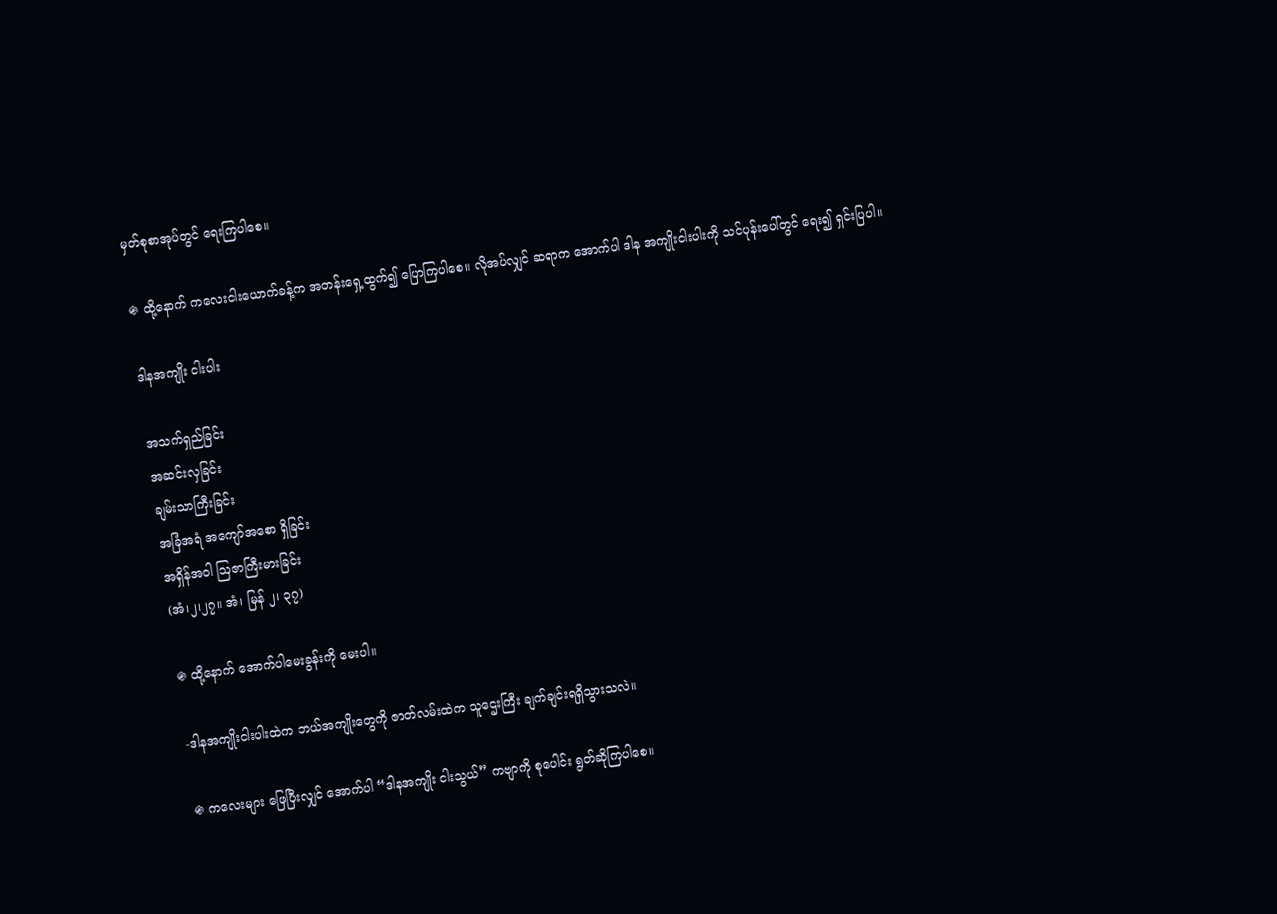မှတ်စုစာအုပ်တွင် ရေးကြပါစေ။

֍ ထို့နောက် ကလေးငါးယောက်ခန့်က အတန်းရှေ့ထွက်၍ ပြောကြပါစေ။ လိုအပ်လျှင် ဆရာက အောက်ပါ ဒါန အကျိုးငါးပါးကို သင်ပုန်းပေါ်တွင် ရေး၍ ရှင်းပြပါ။

ဒါနအကျိုး ငါးပါး

အသက်ရှည်ခြင်း
အဆင်းလှခြင်း
ချမ်းသာကြီးခြင်း
အခြံအရံ အကျော်အစော ရှိခြင်း
အရှိန်အဝါ ဩဇာကြီးမားခြင်း
(အံ၊၂၊၂၇။ အံ၊ မြန် ၂၊ ၃၇)

֍ ထို့နောက် အောက်ပါမေးခွန်းကို မေးပါ။

-ဒါနအကျိုးငါးပါးထဲက ဘယ်အကျိုးတွေကို ဇာတ်လမ်းထဲက သူဌေးကြီး ချက်ချင်းရရှိသွားသလဲ။

֍ ကလေးများ ဖြေပြီးလျှင် အောက်ပါ “ဒါနအကျိုး ငါးသွယ်” ကဗျာကို စုပေါင်း ရွတ်ဆိုကြပါစေ။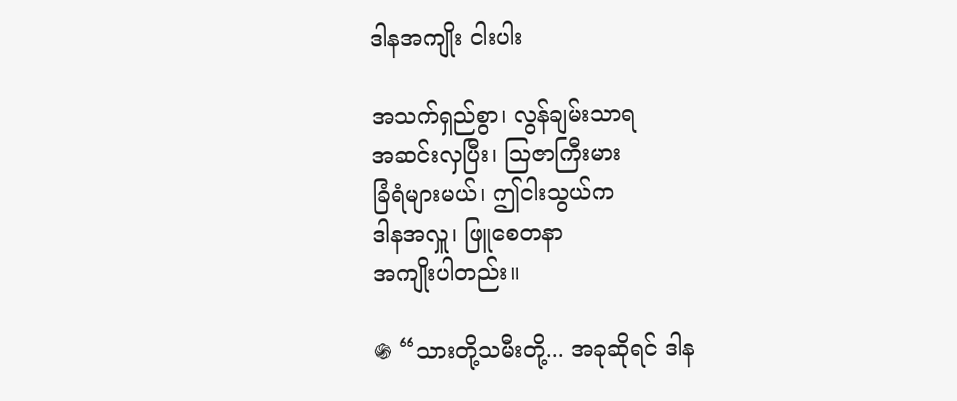ဒါနအကျိုး ငါးပါး

အသက်ရှည်စွာ၊ လွန်ချမ်းသာရ
အဆင်းလှပြီး၊ ဩဇာကြီးမား
ခြံရံများမယ်၊ ဤငါးသွယ်က
ဒါနအလှူ၊ ဖြူစေတနာ
အကျိုးပါတည်း။

֍ “သားတို့သမီးတို့... အခုဆိုရင် ဒါန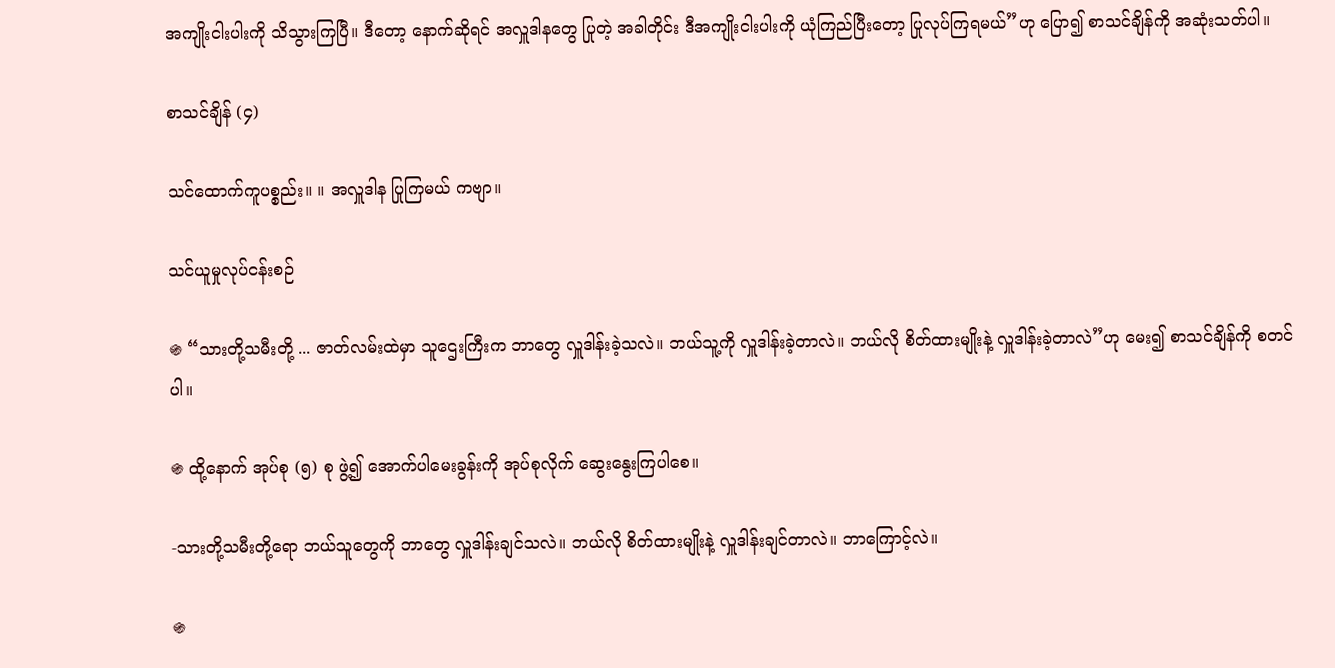အကျိုးငါးပါးကို သိသွားကြပြီ။ ဒီတော့ နောက်ဆိုရင် အလှူဒါနတွေ ပြုတဲ့ အခါတိုင်း ဒီအကျိုးငါးပါးကို ယုံကြည်ပြီးတော့ ပြုလုပ်ကြရမယ်”ဟု ပြော၍ စာသင်ချိန်ကို အဆုံးသတ်ပါ။

စာသင်ချိန် (၄)

သင်ထောက်ကူပစ္စည်း။ ။ အလှူဒါန ပြုကြမယ် ကဗျာ။

သင်ယူမှုလုပ်ငန်းစဉ်

֍ “သားတို့သမီးတို့ ... ဇာတ်လမ်းထဲမှာ သူဌေးကြီးက ဘာတွေ လှူဒါန်းခဲ့သလဲ။ ဘယ်သူ့ကို လှူဒါန်းခဲ့တာလဲ။ ဘယ်လို စိတ်ထားမျိုးနဲ့ လှူဒါန်းခဲ့တာလဲ”ဟု မေး၍ စာသင်ချိန်ကို စတင်ပါ။

֍ ထို့နောက် အုပ်စု (၅) စု ဖွဲ့၍ အောက်ပါမေးခွန်းကို အုပ်စုလိုက် ဆွေးနွေးကြပါစေ။

-သားတို့သမီးတို့ရော ဘယ်သူတွေကို ဘာတွေ လှူဒါန်းချင်သလဲ။ ဘယ်လို စိတ်ထားမျိုးနဲ့ လှူဒါန်းချင်တာလဲ။ ဘာကြောင့်လဲ။

֍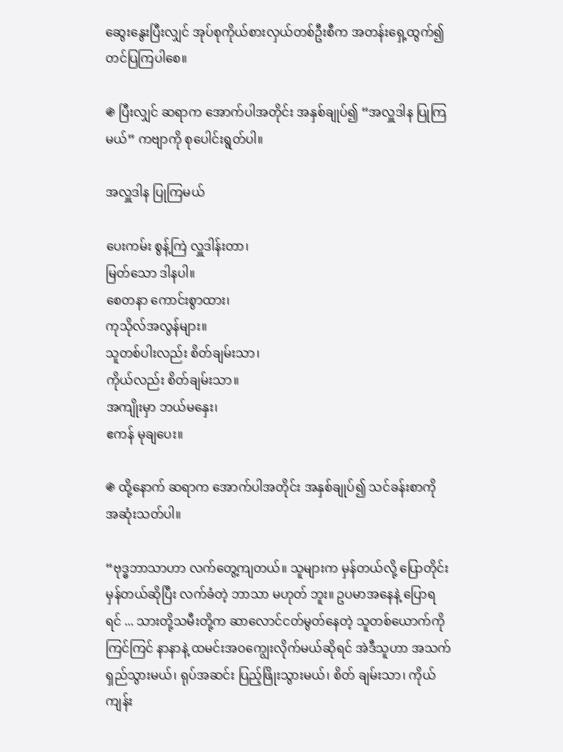ဆွေးနွေးပြီးလျှင် အုပ်စုကိုယ်စားလှယ်တစ်ဦးစီက အတန်းရှေ့ထွက်၍ တင်ပြကြပါစေ။

֍ ပြီးလျှင် ဆရာက အောက်ပါအတိုင်း အနှစ်ချုပ်၍ “အလှူဒါန ပြုကြမယ်” ကဗျာကို စုပေါင်းရွတ်ပါ။

အလှူဒါန ပြုကြမယ်

ပေးကမ်း စွန့်ကြဲ လှူဒါန်းတာ၊
မြတ်သော ဒါနပါ။
စေတနာ ကောင်းစွာထား၊
ကုသိုလ်အလွန်များ။
သူတစ်ပါးလည်း စိတ်ချမ်းသာ၊
ကိုယ်လည်း စိတ်ချမ်းသာ။
အကျိုးမှာ ဘယ်မနှေး၊
ဧကန် မုချပေး။

֍ ထို့နောက် ဆရာက အောက်ပါအတိုင်း အနှစ်ချုပ်၍ သင်ခန်းစာကို အဆုံးသတ်ပါ။

“ဗုဒ္ဓဘာသာဟာ လက်တွေ့ကျတယ်။ သူများက မှန်တယ်လို့ ပြောတိုင်း မှန်တယ်ဆိုပြီး လက်ခံတဲ့ ဘာသာ မဟုတ် ဘူး။ ဥပမာအနေနဲ့ ပြောရရင် ... သားတို့သမီးတို့က ဆာလောင်ငတ်မွတ်နေတဲ့ သူတစ်ယောက်ကို ကြင်ကြင် နာနာနဲ့ ထမင်းအဝကျွေးလိုက်မယ်ဆိုရင် အဲဒီသူဟာ အသက်ရှည်သွားမယ်၊ ရုပ်အဆင်း ပြည့်ဖြိုးသွားမယ်၊ စိတ် ချမ်းသာ၊ ကိုယ်ကျန်း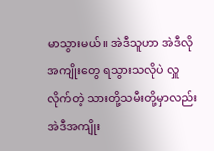မာသွားမယ်။ အဲဒီသူဟာ အဲဒီလို အကျိုးတွေ ရသွားသလိုပဲ လှူလိုက်တဲ့ သားတို့သမီးတို့မှာလည်း အဲဒီအကျိုး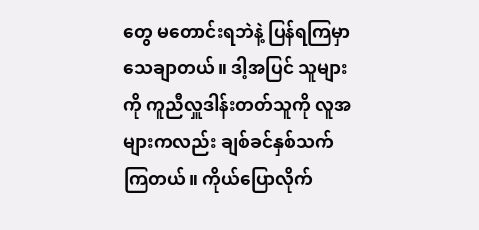တွေ မတောင်းရဘဲနဲ့ ပြန်ရကြမှာ သေချာတယ်။ ဒါ့အပြင် သူများကို ကူညီလှူဒါန်းတတ်သူကို လူအများကလည်း ချစ်ခင်နှစ်သက်ကြတယ်။ ကိုယ်ပြောလိုက်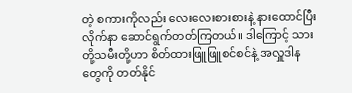တဲ့ စကားကိုလည်း လေးလေးစားစားနဲ့ နားထောင်ပြီး လိုက်နာ ဆောင်ရွက်တတ်ကြတယ်။ ဒါကြောင့် သားတို့သမီးတို့ဟာ စိတ်ထားဖြူဖြူစင်စင်နဲ့ အလှူဒါနတွေကို တတ်နိုင်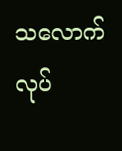သလောက် လုပ်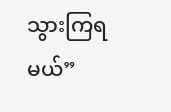သွားကြရမယ်”